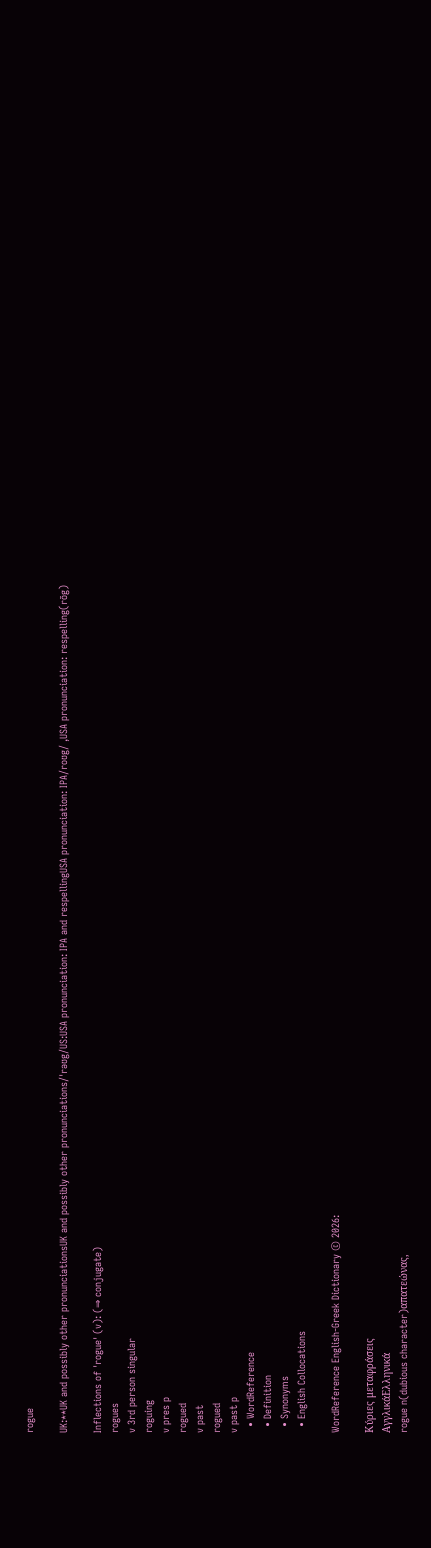rogue

UK:**UK and possibly other pronunciationsUK and possibly other pronunciations/ˈrəʊg/US:USA pronunciation: IPA and respellingUSA pronunciation: IPA/roʊg/ ,USA pronunciation: respelling(rōg)

Inflections of 'rogue' (v): (⇒ conjugate)
rogues
v 3rd person singular
roguing
v pres p
rogued
v past
rogued
v past p
  • WordReference
  • Definition
  • Synonyms
  • English Collocations

WordReference English-Greek Dictionary © 2026:

Κύριες μεταφράσεις
ΑγγλικάΕλληνικά
rogue n(dubious character)απατεώνας,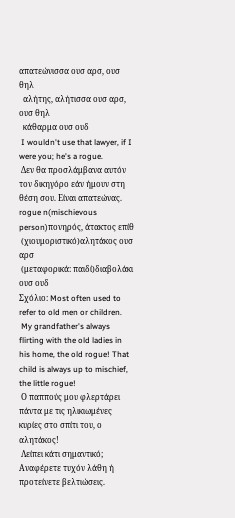απατεώνισσα ουσ αρσ, ουσ θηλ
  αλήτης, αλήτισσα ουσ αρσ, ουσ θηλ
  κάθαρμα ουσ ουδ
 I wouldn't use that lawyer, if I were you; he's a rogue.
 Δεν θα προσλάμβανα αυτόν τον δικηγόρο εάν ήμουν στη θέση σου. Είναι απατεώνας.
rogue n(mischievous person)πονηρός, άτακτος επίθ
 (χιουμοριστικό)αλητάκος ουσ αρσ
 (μεταφορικά: παιδί)διαβολάκι ουσ ουδ
Σχόλιο: Most often used to refer to old men or children.
 My grandfather's always flirting with the old ladies in his home, the old rogue! That child is always up to mischief, the little rogue!
 Ο παππούς μου φλερτάρει πάντα με τις ηλικιωμένες κυρίες στο σπίτι του, ο αλητάκος!
 Λείπει κάτι σημαντικό; Αναφέρετε τυχόν λάθη ή προτείνετε βελτιώσεις.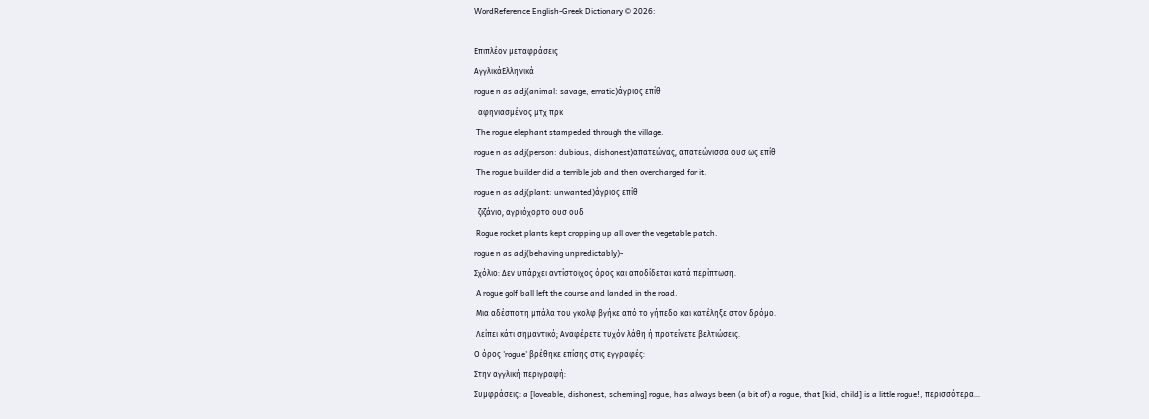WordReference English-Greek Dictionary © 2026:

Επιπλέον μεταφράσεις
ΑγγλικάΕλληνικά
rogue n as adj(animal: savage, erratic)άγριος επίθ
  αφηνιασμένος μτχ πρκ
 The rogue elephant stampeded through the village.
rogue n as adj(person: dubious, dishonest)απατεώνας, απατεώνισσα ουσ ως επίθ
 The rogue builder did a terrible job and then overcharged for it.
rogue n as adj(plant: unwanted)άγριος επίθ
  ζιζάνιο, αγριόχορτο ουσ ουδ
 Rogue rocket plants kept cropping up all over the vegetable patch.
rogue n as adj(behaving unpredictably)-
Σχόλιο: Δεν υπάρχει αντίστοιχος όρος και αποδίδεται κατά περίπτωση.
 A rogue golf ball left the course and landed in the road.
 Μια αδέσποτη μπάλα του γκολφ βγήκε από το γήπεδο και κατέληξε στον δρόμο.
 Λείπει κάτι σημαντικό; Αναφέρετε τυχόν λάθη ή προτείνετε βελτιώσεις.
Ο όρος 'rogue' βρέθηκε επίσης στις εγγραφές:
Στην αγγλική περιγραφή:
Συμφράσεις: a [loveable, dishonest, scheming] rogue, has always been (a bit of) a rogue, that [kid, child] is a little rogue!, περισσότερα…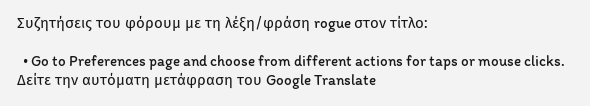Συζητήσεις του φόρουμ με τη λέξη/φράση rogue στον τίτλο:

  • Go to Preferences page and choose from different actions for taps or mouse clicks.
Δείτε την αυτόματη μετάφραση του Google Translate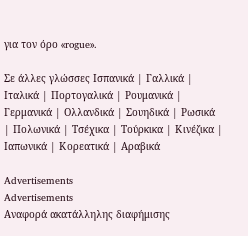για τον όρο «rogue».

Σε άλλες γλώσσες Ισπανικά | Γαλλικά | Ιταλικά | Πορτογαλικά | Ρουμανικά | Γερμανικά | Ολλανδικά | Σουηδικά | Ρωσικά | Πολωνικά | Τσέχικα | Τούρκικα | Κινέζικα | Ιαπωνικά | Κορεατικά | Αραβικά

Advertisements
Advertisements
Αναφορά ακατάλληλης διαφήμισης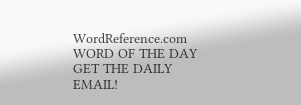WordReference.com
WORD OF THE DAY
GET THE DAILY EMAIL!